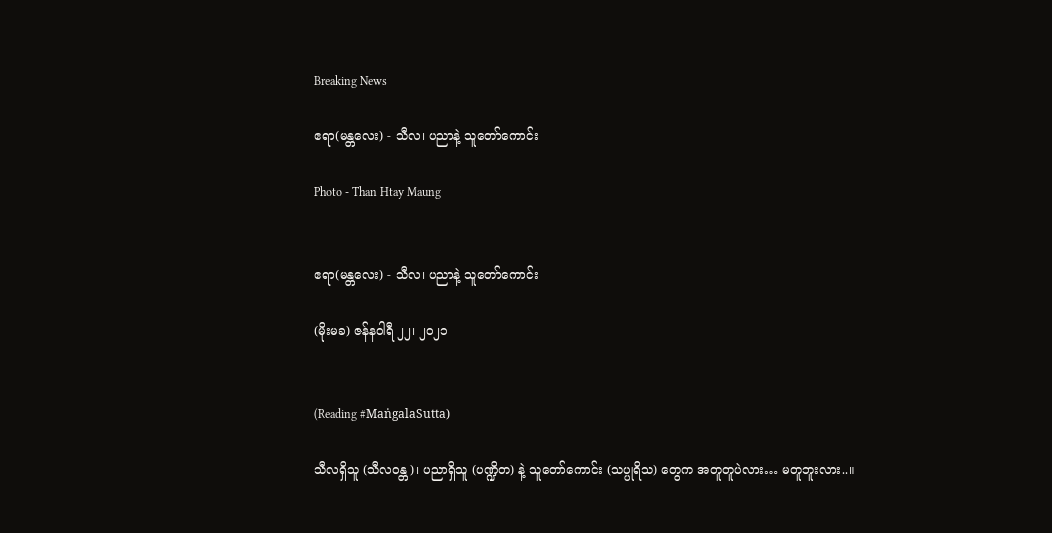Breaking News

ဧရာ(မန္တလေး) - သီလ၊ ပညာနဲ့ သူတော်ကောင်း

Photo - Than Htay Maung


ဧရာ(မန္တလေး) - သီလ၊ ပညာနဲ့ သူတော်ကောင်း

(မိုးမခ) ဇန်နဝါရီ ၂၂၊ ၂၀၂၁


(Reading #MaṅgalaSutta)

သီလရှိသူ (သီလဝန္တ)၊ ပညာရှိသူ (ပဏ္ဍိတ) နဲ့ သူတော်ကောင်း (သပ္ပုရိသ) တွေက အတူတူပဲလား… မတူဘူးလား..။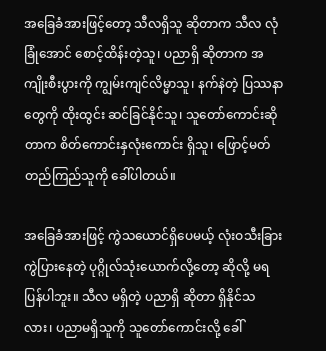အခြေခံအားဖြင့်တော့ သီလရှိသူ ဆိုတာက သီလ လုံခြုံအောင် စောင့်ထိန်းတဲ့သူ၊ ပညာရှိ ဆိုတာက အကျိုးစီးပွားကို ကျွမ်းကျင်လိမ္မာသူ၊ နက်နဲတဲ့ ပြဿနာတွေကို ထိုးထွင်း ဆင်ခြင်နိုင်သူ၊ သူတော်ကောင်းဆိုတာက စိတ်ကောင်းနှလုံးကောင်း ရှိသူ၊ ဖြောင့်မတ် တည်ကြည်သူကို ခေါ်ပါတယ်။

အခြေခံအားဖြင့် ကွဲသယောင်ရှိပေမယ့် လုံးဝသီးခြား ကွဲပြားနေတဲ့ ပုဂ္ဂိုလ်သုံးယောက်လို့တော့ ဆိုလို့ မရပြန်ပါဘူး။ သီလ မရှိတဲ့ ပညာရှိ ဆိုတာ ရှိနိုင်သလား၊ ပညာမရှိသူကို သူတော်ကောင်းလို့ ခေါ်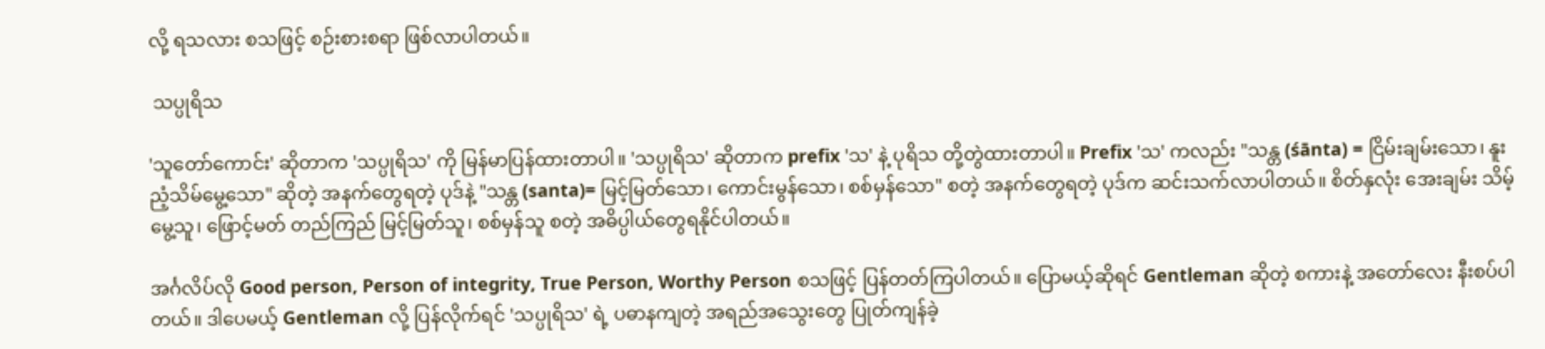လို့ ရသလား စသဖြင့် စဉ်းစားစရာ ဖြစ်လာပါတယ်။

 သပ္ပုရိသ

'သူတော်ကောင်း' ဆိုတာက 'သပ္ပုရိသ' ကို မြန်မာပြန်ထားတာပါ။ 'သပ္ပုရိသ' ဆိုတာက prefix 'သ' နဲ့ ပုရိသ တို့တွဲထားတာပါ။ Prefix 'သ' ကလည်း "သန္တ (śānta) = ငြိမ်းချမ်းသော၊ နူးညံ့သိမ်မွေ့သော" ဆိုတဲ့ အနက်တွေရတဲ့ ပုဒ်နဲ့ "သန္တ (santa)= မြင့်မြတ်သော၊ ကောင်းမွန်သော၊ စစ်မှန်သော" စတဲ့ အနက်တွေရတဲ့ ပုဒ်က ဆင်းသက်လာပါတယ်။ စိတ်နှလုံး အေးချမ်း သိမ့်မွေ့သူ၊ ဖြောင့်မတ် တည်ကြည် မြင့်မြတ်သူ၊ စစ်မှန်သူ စတဲ့ အဓိပ္ပါယ်တွေရနိုင်ပါတယ်။

အင်္ဂလိပ်လို Good person, Person of integrity, True Person, Worthy Person စသဖြင့် ပြန်တတ်ကြပါတယ်။ ပြောမယ့်ဆိုရင် Gentleman ဆိုတဲ့ စကားနဲ့ အတော်လေး နီးစပ်ပါတယ်။ ဒါပေမယ့် Gentleman လို့ ပြန်လိုက်ရင် 'သပ္ပုရိသ' ရဲ့ ပဓာနကျတဲ့ အရည်အသွေးတွေ ပြုတ်ကျန်ခဲ့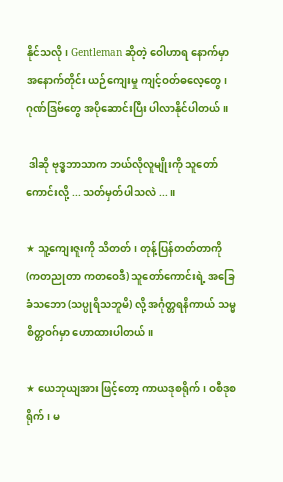နိုင်သလို၊ Gentleman ဆိုတဲ့ ဝေါဟာရ နောက်မှာ အနောက်တိုင်း ယဉ်ကျေးမှု ကျင့်ဝတ်ဓလေ့တွေ၊ ဂုဏ်ဒြဗ်တွေ အပိုဆောင်းပြီး ပါလာနိုင်ပါတယ်။

 ဒါဆို ဗုဒ္ဓဘာသာက ဘယ်လိုလူမျိုးကို သူတော်ကောင်းလို့ ... သတ်မှတ်ပါသလဲ ...။

★ သူ့ကျေးဇူးကို သိတတ်၊ တုန့်ပြန်တတ်တာကို (ကတညုတာ ကတဝေဒီ) သူတော်ကောင်းရဲ့ အခြေခံသဘော (သပ္ပုရိသဘူမိ) လို့ အင်္ဂုတ္တရနိကာယ် သမ္မစိတ္တဝဂ်မှာ ဟောထားပါတယ်။

★ ယေဘုယျအား ဖြင့်တော့ ကာယဒုစရိုက်၊ ဝစီဒုစရိုက်၊ မ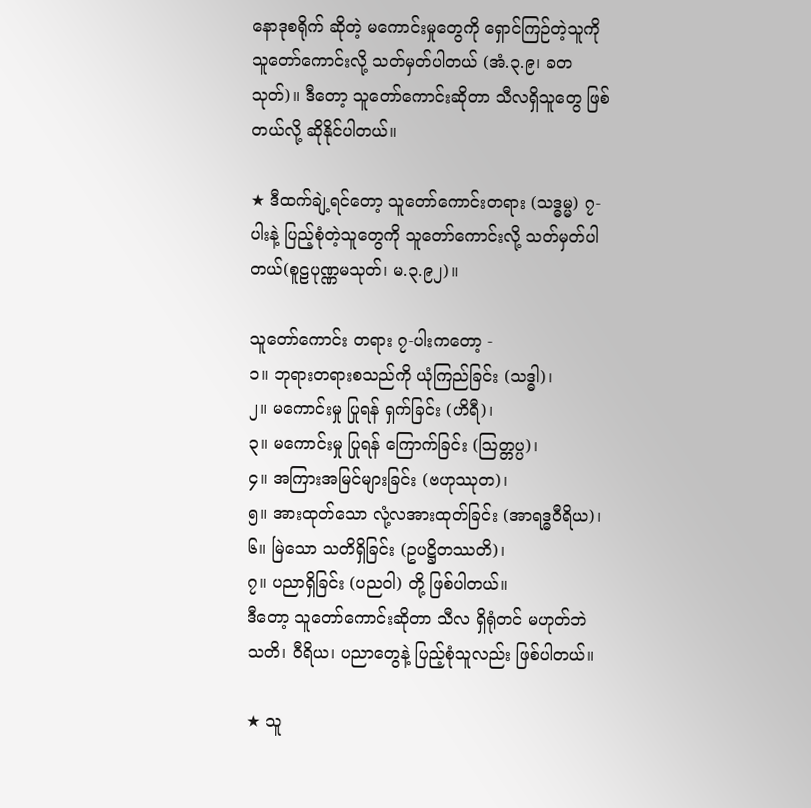နောဒုစရိုက် ဆိုတဲ့ မကောင်းမှုတွေကို ရှောင်ကြဉ်တဲ့သူကို သူတော်ကောင်းလို့ သတ်မှတ်ပါတယ် (အံ.၃.၉၊ ခတသုတ်)။ ဒီတော့ သူတော်ကောင်းဆိုတာ သီလရှိသူတွေ ဖြစ်တယ်လို့ ဆိုနိုင်ပါတယ်။

★ ဒီထက်ချဲ့ရင်တော့ သူတော်ကောင်းတရား (သဒ္ဓမ္မ) ၇-ပါးနဲ့ ပြည့်စုံတဲ့သူတွေကို သူတော်ကောင်းလို့ သတ်မှတ်ပါတယ်(စူဠပုဏ္ဏမသုတ်၊ မ.၃.၉၂)။

သူတော်ကောင်း တရား ၇-ပါးကတော့ -
၁။ ဘုရားတရားစသည်ကို ယုံကြည်ခြင်း (သဒ္ဓါ)၊
၂။ မကောင်းမှု ပြုရန် ရှက်ခြင်း (ဟိရီ)၊
၃။ မကောင်းမှု ပြုရန် ကြောက်ခြင်း (သြတ္တပ္ပ)၊
၄။ အကြားအမြင်များခြင်း (ဗဟုဿုတ)၊
၅။ အားထုတ်သော လုံ့လအားထုတ်ခြင်း (အာရဒ္ဓဝီရိယ)၊
၆။ မြဲသော သတိရှိခြင်း (ဥပဋ္ဌိတဿတိ)၊
၇။ ပညာရှိခြင်း (ပညဝါ) တို့ ဖြစ်ပါတယ်။
ဒီတော့ သူတော်ကောင်းဆိုတာ သီလ ရှိရုံတင် မဟုတ်ဘဲ သတိ၊ ဝီရိယ၊ ပညာတွေနဲ့ ပြည့်စုံသူလည်း ဖြစ်ပါတယ်။

★ သူ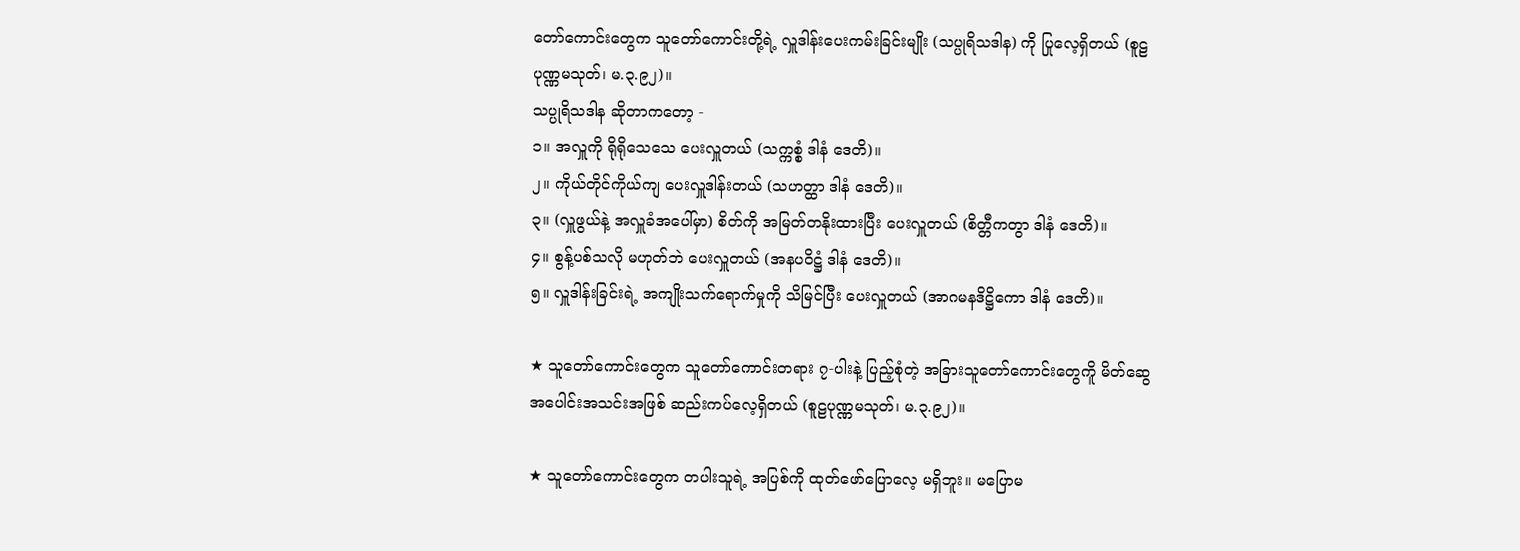တော်ကောင်းတွေက သူတော်ကောင်းတို့ရဲ့ လှူဒါန်းပေးကမ်းခြင်းမျိုး (သပ္ပုရိသဒါန) ကို ပြုလေ့ရှိတယ် (စူဠပုဏ္ဏမသုတ်၊ မ.၃.၉၂)။
သပ္ပုရိသဒါန ဆိုတာကတော့ -
၁။ အလှူကို ရိုရိုသေသေ ပေးလှူတယ် (သက္ကစ္စံ ဒါနံ ဒေတိ)။
၂။ ကိုယ်တိုင်ကိုယ်ကျ ပေးလှူဒါန်းတယ် (သဟတ္ထာ ဒါနံ ဒေတိ)။
၃။ (လှူဖွယ်နဲ့ အလှူခံအပေါ်မှာ) စိတ်ကို အမြတ်တနိုးထားပြီး ပေးလှူတယ် (စိတ္တီကတွာ ဒါနံ ဒေတိ)။
၄။ စွန့်ပစ်သလို မဟုတ်ဘဲ ပေးလှူတယ် (အနပဝိဋ္ဌံ ဒါနံ ဒေတိ)။
၅။ လှူဒါန်းခြင်းရဲ့ အကျိုးသက်ရောက်မှုကို သိမြင်ပြီး ပေးလှူတယ် (အာဂမနဒိဋ္ဌိကော ဒါနံ ဒေတိ)။

★ သူတော်ကောင်းတွေက သူတော်ကောင်းတရား ၇-ပါးနဲ့ ပြည့်စုံတဲ့ အခြားသူတော်ကောင်းတွေကိူ မိတ်ဆွေ အပေါင်းအသင်းအဖြစ် ဆည်းကပ်လေ့ရှိတယ် (စူဠပုဏ္ဏမသုတ်၊ မ.၃.၉၂)။

★ သူတော်ကောင်းတွေက တပါးသူရဲ့ အပြစ်ကို ထုတ်ဖော်ပြောလေ့ မရှိဘူး။ မပြောမ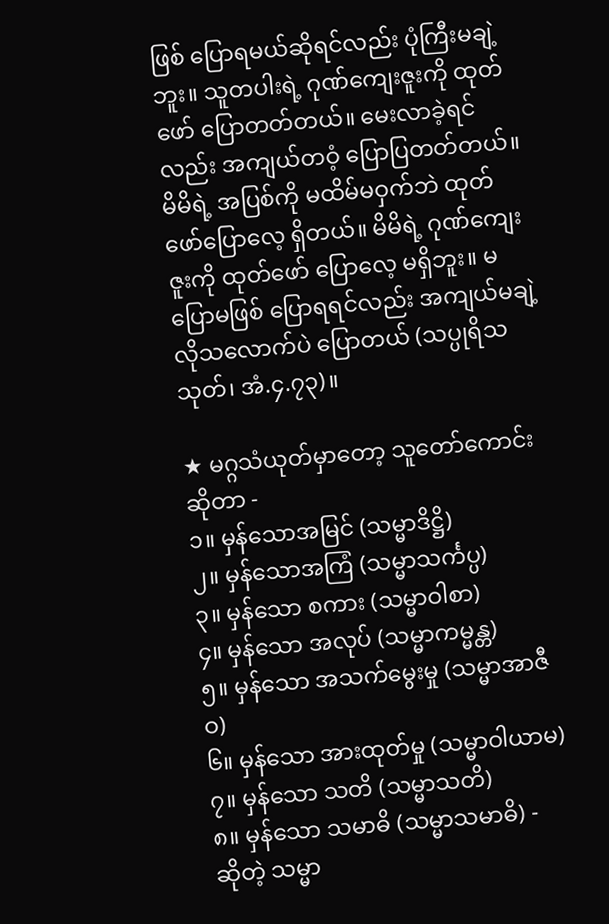ဖြစ် ပြောရမယ်ဆိုရင်လည်း ပုံကြီးမချဲ့ဘူး။ သူတပါးရဲ့ ဂုဏ်ကျေးဇူးကို ထုတ်ဖော် ပြောတတ်တယ်။ မေးလာခဲ့ရင်လည်း အကျယ်တဝံ့ ပြောပြတတ်တယ်။ မိမိရဲ့ အပြစ်ကို မထိမ်မဝှက်ဘဲ ထုတ်ဖော်ပြောလေ့ ရှိတယ်။ မိမိရဲ့ ဂုဏ်ကျေးဇူးကို ထုတ်ဖော် ပြောလေ့ မရှိဘူး။ မပြောမဖြစ် ပြောရရင်လည်း အကျယ်မချဲ့ လိုသလောက်ပဲ ပြောတယ် (သပ္ပုရိသသုတ်၊ အံ.၄.၇၃)။

★ မဂ္ဂသံယုတ်မှာတော့ သူတော်ကောင်းဆိုတာ -
၁။ မှန်သောအမြင် (သမ္မာဒိဋ္ဌိ)
၂။ မှန်သောအကြံ (သမ္မာသင်္ကပ္ပ)
၃။ မှန်သော စကား (သမ္မာဝါစာ)
၄။ မှန်သော အလုပ် (သမ္မာကမ္မန္တ)
၅။ မှန်သော အသက်မွေးမှု (သမ္မာအာဇီဝ)
၆။ မှန်သော အားထုတ်မှု (သမ္မာဝါယာမ)
၇။ မှန်သော သတိ (သမ္မာသတိ)
၈။ မှန်သော သမာဓိ (သမ္မာသမာဓိ) -
ဆိုတဲ့ သမ္မာ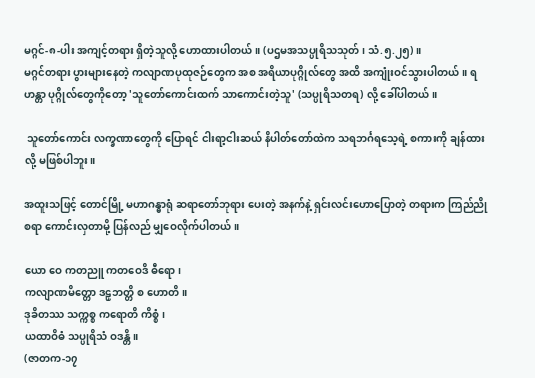မဂ္ဂင်-၈-ပါး အကျင့်တရား ရှိတဲ့သူလို့ ဟောထားပါတယ်။ (ပဌမအသပ္ပုရိသသုတ်၊ သံ.၅.၂၅)။
မဂ္ဂင်တရား ပွားများနေတဲ့ ကလျာဏပုထုဇဉ်တွေက အစ အရိယာပုဂ္ဂိုလ်တွေ အထိ အကျုံးဝင်သွားပါတယ်။ ရဟန္တာ ပုဂ္ဂိုလ်တွေကိုတော့ 'သူတော်ကောင်းထက် သာကောင်းတဲ့သူ' (သပ္ပုရိသတရ) လို့ ခေါ်ပါတယ်။

 သူတော်ကောင်း လက္ခဏာတွေကို ပြောရင် ငါးရာ့ငါးဆယ် နိပါတ်တော်ထဲက သရဘင်္ဂရသေ့ရဲ့ စကားကို ချန်ထားလို့ မဖြစ်ပါဘူး။

အထူးသဖြင့် တောင်မြို့ မဟာဂန္ဓာရုံ ဆရာတော်ဘုရား ပေးတဲ့ အနက်နဲ့ ရှင်းလင်းဟောပြောတဲ့ တရားက ကြည်ညိုစရာ ကောင်းလှတာမို့ ပြန်လည် မျှဝေလိုက်ပါတယ်။

ယော ဝေ ကတညူ ကတဝေဒိ ဓီရော၊
ကလျာဏမိတ္တော ဒဠှဘတ္တိ စ ဟောတိ။
ဒုခိတဿ သက္ကစ္စ ကရောတိ ကိစ္စံ၊
ယထာဝိဓံ သပ္ပုရိသံ ဝဒန္တိ။
(ဇာတက-၁၇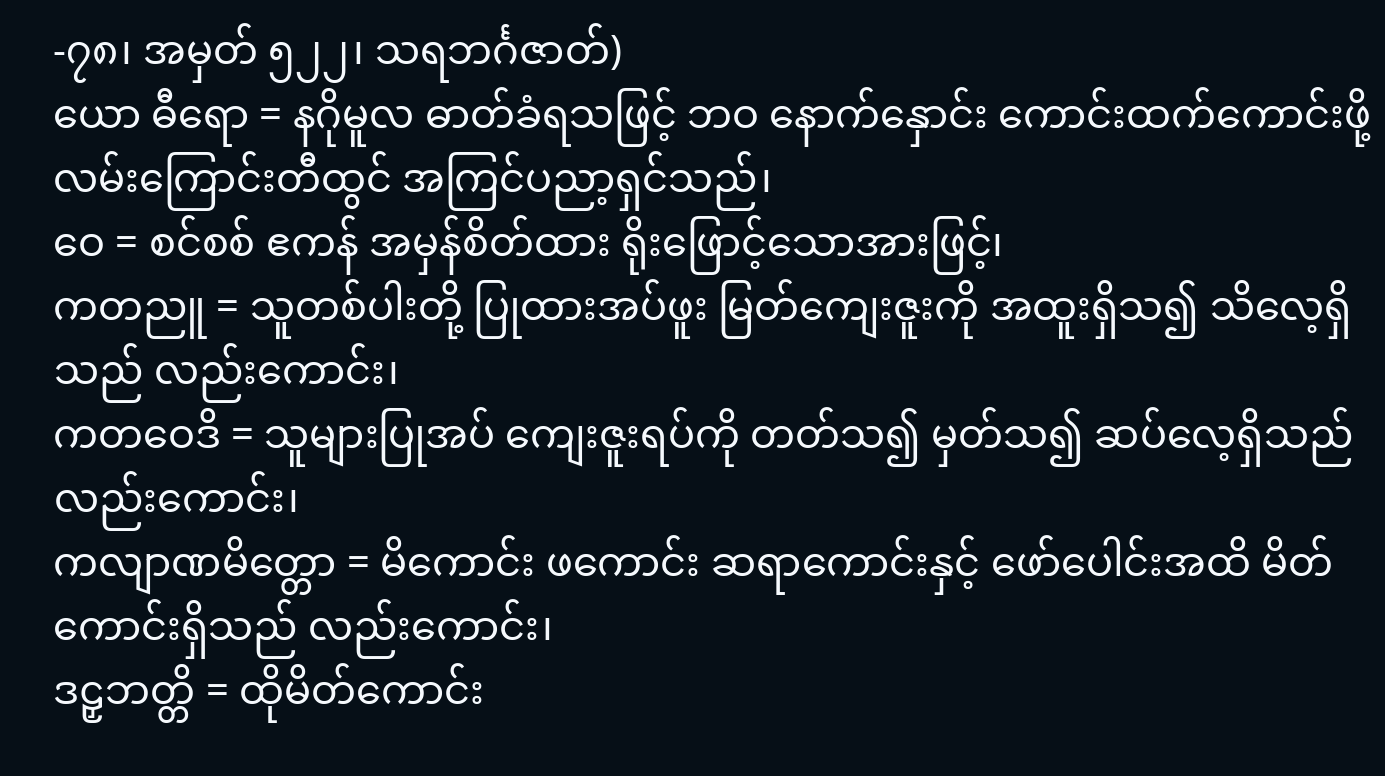-၇၈၊ အမှတ် ၅၂၂၊ သရဘင်္ဂဇာတ်)
ယော ဓီရော = နဂိုမူလ ဓာတ်ခံရသဖြင့် ဘဝ နောက်နှောင်း ကောင်းထက်ကောင်းဖို့ လမ်းကြောင်းတီထွင် အကြင်ပညာ့ရှင်သည်၊
ဝေ = စင်စစ် ဧကန် အမှန်စိတ်ထား ရိုးဖြောင့်သောအားဖြင့်၊
ကတညူ = သူတစ်ပါးတို့ ပြုထားအပ်ဖူး မြတ်ကျေးဇူးကို အထူးရှိသ၍ သိလေ့ရှိသည် လည်းကောင်း၊
ကတဝေဒိ = သူများပြုအပ် ကျေးဇူးရပ်ကို တတ်သ၍ မှတ်သ၍ ဆပ်လေ့ရှိသည် လည်းကောင်း၊
ကလျာဏမိတ္တော = မိကောင်း ဖကောင်း ဆရာကောင်းနှင့် ဖော်ပေါင်းအထိ မိတ်ကောင်းရှိသည် လည်းကောင်း၊
ဒဠှဘတ္တိ = ထိုမိတ်ကောင်း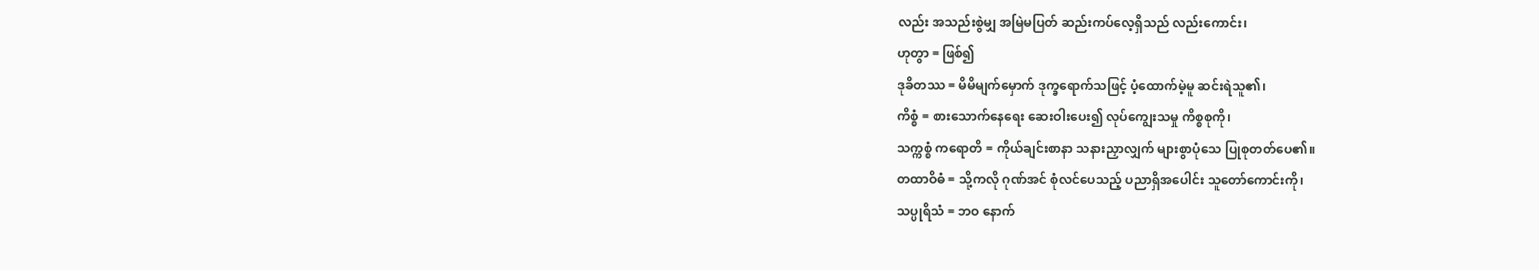လည်း အသည်းစွဲမျှ အမြဲမပြတ် ဆည်းကပ်လေ့ရှိသည် လည်းကောင်း၊
ဟုတွာ = ဖြစ်၍
ဒုခိတဿ = မိမိမျက်မှောက် ဒုက္ခရောက်သဖြင့် ပံ့ထောက်မဲ့မူ ဆင်းရဲသူ၏၊
ကိစ္စံ = စားသောက်နေရေး ဆေးဝါးပေး၍ လုပ်ကျွေးသမှု ကိစ္စစုကို၊
သက္ကစ္စံ ကရောတိ = ကိုယ်ချင်းစာနာ သနားညှာလျှက် များစွာပုံသေ ပြုစုတတ်ပေ၏။
တထာဝိဓံ = သို့ကလို ဂုဏ်အင် စုံလင်ပေသည့် ပညာရှိအပေါင်း သူတော်ကောင်းကို၊
သပ္ပုရိသံ = ဘဝ နောက်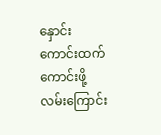နှောင်း ကောင်းထက် ကောင်းဖို့ လမ်းကြောင်း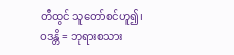တီထွင် သူတော်စင်ဟူ၍၊
ဝဒန္တိ = ဘုရားစသား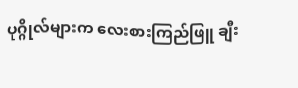ပုဂ္ဂိုလ်များက လေးစားကြည်ဖြူ ချီး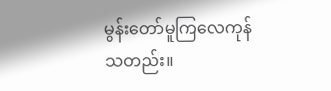မွန်းတော်မူကြလေကုန်သတည်း။